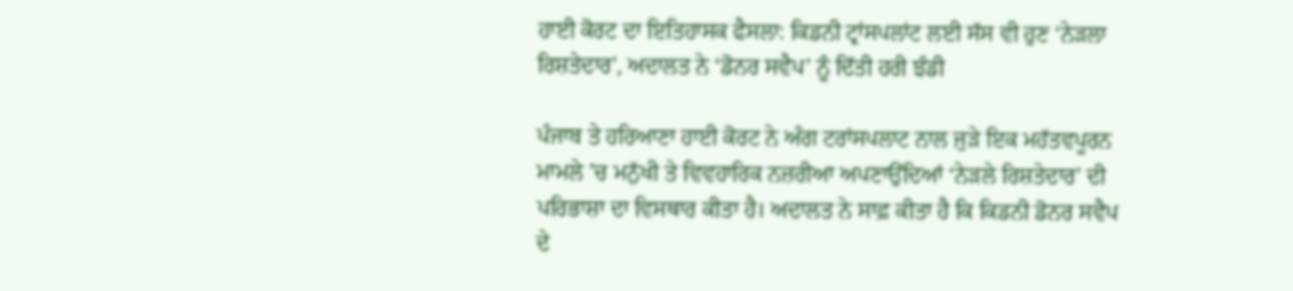ਹਾਈ ਕੋਰਟ ਦਾ ਇਤਿਹਾਸਕ ਫੈਸਲਾ: ਕਿਡਨੀ ਟ੍ਰਾਂਸਪਲਾਂਟ ਲਈ ਸੱਸ ਵੀ ਹੁਣ ‘ਨੇੜਲਾ ਰਿਸ਼ਤੇਦਾਰ’, ਅਦਾਲਤ ਨੇ ‘ਡੋਨਰ ਸਵੈਪ’ ਨੂੰ ਦਿੱਤੀ ਹਰੀ ਝੰਡੀ

ਪੰਜਾਬ ਤੇ ਹਰਿਆਣਾ ਹਾਈ ਕੋਰਟ ਨੇ ਅੰਗ ਟਰਾਂਸਪਲਾਟ ਨਾਲ ਜੁੜੇ ਇਕ ਮਹੱਤਵਪੂਰਨ ਮਾਮਲੇ ’ਚ ਮਨੁੱਖੀ ਤੇ ਵਿਵਹਾਰਿਕ ਨਜ਼ਰੀਆ ਅਪਣਾਉਂਦਿਆਂ ‘ਨੇੜਲੇ ਰਿਸ਼ਤੇਦਾਰ’ ਦੀ ਪਰਿਭਾਸ਼ਾ ਦਾ ਵਿਸਥਾਰ ਕੀਤਾ ਹੈ। ਅਦਾਲਤ ਨੇ ਸਾਫ਼ ਕੀਤਾ ਹੈ ਕਿ ਕਿਡਨੀ ਡੋਨਰ ਸਵੈਪ ਦੇ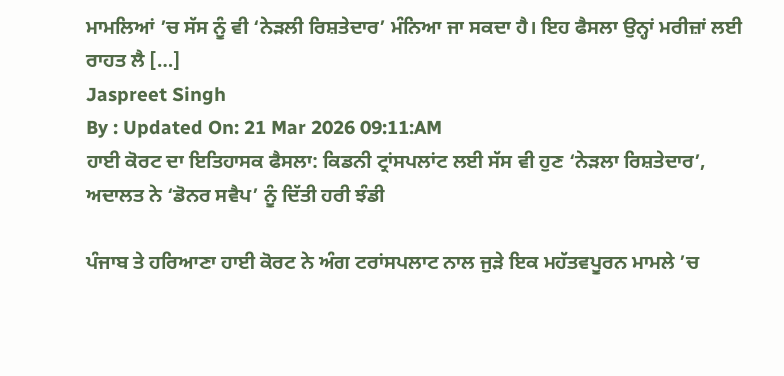ਮਾਮਲਿਆਂ ’ਚ ਸੱਸ ਨੂੰ ਵੀ ‘ਨੇੜਲੀ ਰਿਸ਼ਤੇਦਾਰ’ ਮੰਨਿਆ ਜਾ ਸਕਦਾ ਹੈ। ਇਹ ਫੈਸਲਾ ਉਨ੍ਹਾਂ ਮਰੀਜ਼ਾਂ ਲਈ ਰਾਹਤ ਲੈ […]
Jaspreet Singh
By : Updated On: 21 Mar 2026 09:11:AM
ਹਾਈ ਕੋਰਟ ਦਾ ਇਤਿਹਾਸਕ ਫੈਸਲਾ: ਕਿਡਨੀ ਟ੍ਰਾਂਸਪਲਾਂਟ ਲਈ ਸੱਸ ਵੀ ਹੁਣ ‘ਨੇੜਲਾ ਰਿਸ਼ਤੇਦਾਰ’, ਅਦਾਲਤ ਨੇ ‘ਡੋਨਰ ਸਵੈਪ’ ਨੂੰ ਦਿੱਤੀ ਹਰੀ ਝੰਡੀ

ਪੰਜਾਬ ਤੇ ਹਰਿਆਣਾ ਹਾਈ ਕੋਰਟ ਨੇ ਅੰਗ ਟਰਾਂਸਪਲਾਟ ਨਾਲ ਜੁੜੇ ਇਕ ਮਹੱਤਵਪੂਰਨ ਮਾਮਲੇ ’ਚ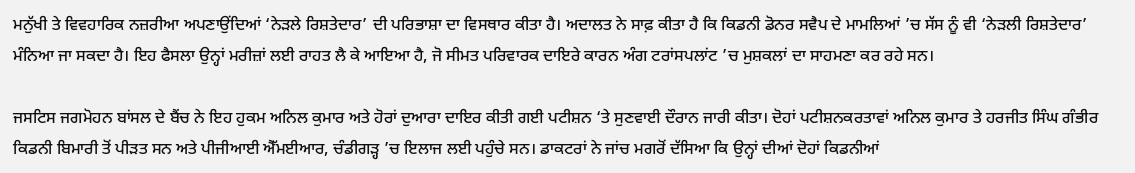ਮਨੁੱਖੀ ਤੇ ਵਿਵਹਾਰਿਕ ਨਜ਼ਰੀਆ ਅਪਣਾਉਂਦਿਆਂ ‘ਨੇੜਲੇ ਰਿਸ਼ਤੇਦਾਰ’ ਦੀ ਪਰਿਭਾਸ਼ਾ ਦਾ ਵਿਸਥਾਰ ਕੀਤਾ ਹੈ। ਅਦਾਲਤ ਨੇ ਸਾਫ਼ ਕੀਤਾ ਹੈ ਕਿ ਕਿਡਨੀ ਡੋਨਰ ਸਵੈਪ ਦੇ ਮਾਮਲਿਆਂ ’ਚ ਸੱਸ ਨੂੰ ਵੀ ‘ਨੇੜਲੀ ਰਿਸ਼ਤੇਦਾਰ’ ਮੰਨਿਆ ਜਾ ਸਕਦਾ ਹੈ। ਇਹ ਫੈਸਲਾ ਉਨ੍ਹਾਂ ਮਰੀਜ਼ਾਂ ਲਈ ਰਾਹਤ ਲੈ ਕੇ ਆਇਆ ਹੈ, ਜੋ ਸੀਮਤ ਪਰਿਵਾਰਕ ਦਾਇਰੇ ਕਾਰਨ ਅੰਗ ਟਰਾਂਸਪਲਾਂਟ ’ਚ ਮੁਸ਼ਕਲਾਂ ਦਾ ਸਾਹਮਣਾ ਕਰ ਰਹੇ ਸਨ।

ਜਸਟਿਸ ਜਗਮੋਹਨ ਬਾਂਸਲ ਦੇ ਬੈਂਚ ਨੇ ਇਹ ਹੁਕਮ ਅਨਿਲ ਕੁਮਾਰ ਅਤੇ ਹੋਰਾਂ ਦੁਆਰਾ ਦਾਇਰ ਕੀਤੀ ਗਈ ਪਟੀਸ਼ਨ ‘ਤੇ ਸੁਣਵਾਈ ਦੌਰਾਨ ਜਾਰੀ ਕੀਤਾ। ਦੋਹਾਂ ਪਟੀਸ਼ਨਕਰਤਾਵਾਂ ਅਨਿਲ ਕੁਮਾਰ ਤੇ ਹਰਜੀਤ ਸਿੰਘ ਗੰਭੀਰ ਕਿਡਨੀ ਬਿਮਾਰੀ ਤੋਂ ਪੀੜਤ ਸਨ ਅਤੇ ਪੀਜੀਆਈ ਐੱਮਈਆਰ, ਚੰਡੀਗੜ੍ਹ ’ਚ ਇਲਾਜ ਲਈ ਪਹੁੰਚੇ ਸਨ। ਡਾਕਟਰਾਂ ਨੇ ਜਾਂਚ ਮਗਰੋਂ ਦੱਸਿਆ ਕਿ ਉਨ੍ਹਾਂ ਦੀਆਂ ਦੋਹਾਂ ਕਿਡਨੀਆਂ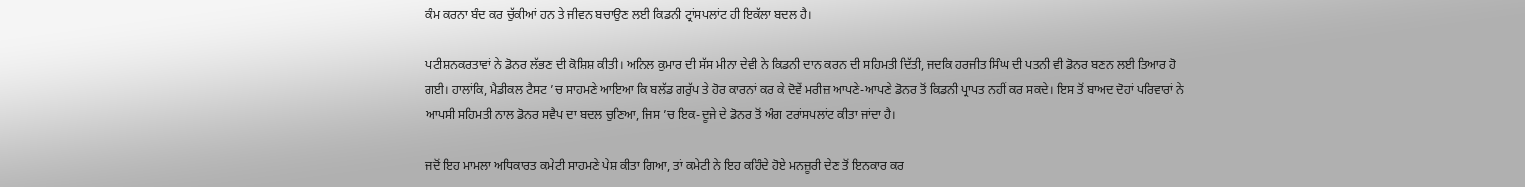ਕੰਮ ਕਰਨਾ ਬੰਦ ਕਰ ਚੁੱਕੀਆਂ ਹਨ ਤੇ ਜੀਵਨ ਬਚਾਉਣ ਲਈ ਕਿਡਨੀ ਟ੍ਰਾਂਸਪਲਾਂਟ ਹੀ ਇਕੱਲਾ ਬਦਲ ਹੈ।

ਪਟੀਸ਼ਨਕਰਤਾਵਾਂ ਨੇ ਡੋਨਰ ਲੱਭਣ ਦੀ ਕੋਸ਼ਿਸ਼ ਕੀਤੀ। ਅਨਿਲ ਕੁਮਾਰ ਦੀ ਸੱਸ ਮੀਨਾ ਦੇਵੀ ਨੇ ਕਿਡਨੀ ਦਾਨ ਕਰਨ ਦੀ ਸਹਿਮਤੀ ਦਿੱਤੀ, ਜਦਕਿ ਹਰਜੀਤ ਸਿੰਘ ਦੀ ਪਤਨੀ ਵੀ ਡੋਨਰ ਬਣਨ ਲਈ ਤਿਆਰ ਹੋ ਗਈ। ਹਾਲਾਂਕਿ, ਮੈਡੀਕਲ ਟੈਸਟ ’ਚ ਸਾਹਮਣੇ ਆਇਆ ਕਿ ਬਲੱਡ ਗਰੁੱਪ ਤੇ ਹੋਰ ਕਾਰਨਾਂ ਕਰ ਕੇ ਦੋਵੇਂ ਮਰੀਜ਼ ਆਪਣੇ-ਆਪਣੇ ਡੋਨਰ ਤੋਂ ਕਿਡਨੀ ਪ੍ਰਾਪਤ ਨਹੀਂ ਕਰ ਸਕਦੇ। ਇਸ ਤੋਂ ਬਾਅਦ ਦੋਹਾਂ ਪਰਿਵਾਰਾਂ ਨੇ ਆਪਸੀ ਸਹਿਮਤੀ ਨਾਲ ਡੋਨਰ ਸਵੈਪ ਦਾ ਬਦਲ ਚੁਣਿਆ, ਜਿਸ ’ਚ ਇਕ-ਦੂਜੇ ਦੇ ਡੋਨਰ ਤੋਂ ਅੰਗ ਟਰਾਂਸਪਲਾਂਟ ਕੀਤਾ ਜਾਂਦਾ ਹੈ।

ਜਦੋਂ ਇਹ ਮਾਮਲਾ ਅਧਿਕਾਰਤ ਕਮੇਟੀ ਸਾਹਮਣੇ ਪੇਸ਼ ਕੀਤਾ ਗਿਆ, ਤਾਂ ਕਮੇਟੀ ਨੇ ਇਹ ਕਹਿੰਦੇ ਹੋਏ ਮਨਜ਼ੂਰੀ ਦੇਣ ਤੋਂ ਇਨਕਾਰ ਕਰ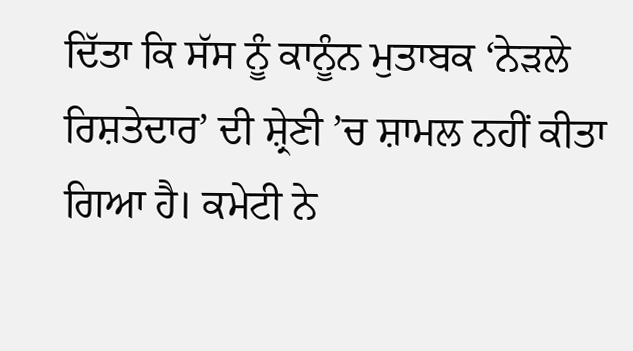ਦਿੱਤਾ ਕਿ ਸੱਸ ਨੂੰ ਕਾਨੂੰਨ ਮੁਤਾਬਕ ‘ਨੇੜਲੇ ਰਿਸ਼ਤੇਦਾਰ’ ਦੀ ਸ਼੍ਰੇਣੀ ’ਚ ਸ਼ਾਮਲ ਨਹੀਂ ਕੀਤਾ ਗਿਆ ਹੈ। ਕਮੇਟੀ ਨੇ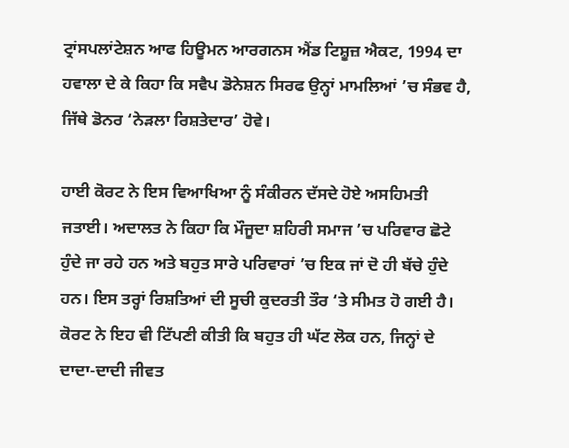ਟ੍ਰਾਂਸਪਲਾਂਟੇਸ਼ਨ ਆਫ ਹਿਊਮਨ ਆਰਗਨਸ ਐਂਡ ਟਿਸ਼ੂਜ਼ ਐਕਟ, 1994 ਦਾ ਹਵਾਲਾ ਦੇ ਕੇ ਕਿਹਾ ਕਿ ਸਵੈਪ ਡੋਨੇਸ਼ਨ ਸਿਰਫ ਉਨ੍ਹਾਂ ਮਾਮਲਿਆਂ ’ਚ ਸੰਭਵ ਹੈ, ਜਿੱਥੇ ਡੋਨਰ ‘ਨੇੜਲਾ ਰਿਸ਼ਤੇਦਾਰ’ ਹੋਵੇ।

ਹਾਈ ਕੋਰਟ ਨੇ ਇਸ ਵਿਆਖਿਆ ਨੂੰ ਸੰਕੀਰਨ ਦੱਸਦੇ ਹੋਏ ਅਸਹਿਮਤੀ ਜਤਾਈ। ਅਦਾਲਤ ਨੇ ਕਿਹਾ ਕਿ ਮੌਜੂਦਾ ਸ਼ਹਿਰੀ ਸਮਾਜ ’ਚ ਪਰਿਵਾਰ ਛੋਟੇ ਹੁੰਦੇ ਜਾ ਰਹੇ ਹਨ ਅਤੇ ਬਹੁਤ ਸਾਰੇ ਪਰਿਵਾਰਾਂ ’ਚ ਇਕ ਜਾਂ ਦੋ ਹੀ ਬੱਚੇ ਹੁੰਦੇ ਹਨ। ਇਸ ਤਰ੍ਹਾਂ ਰਿਸ਼ਤਿਆਂ ਦੀ ਸੂਚੀ ਕੁਦਰਤੀ ਤੌਰ ‘ਤੇ ਸੀਮਤ ਹੋ ਗਈ ਹੈ। ਕੋਰਟ ਨੇ ਇਹ ਵੀ ਟਿੱਪਣੀ ਕੀਤੀ ਕਿ ਬਹੁਤ ਹੀ ਘੱਟ ਲੋਕ ਹਨ, ਜਿਨ੍ਹਾਂ ਦੇ ਦਾਦਾ-ਦਾਦੀ ਜੀਵਤ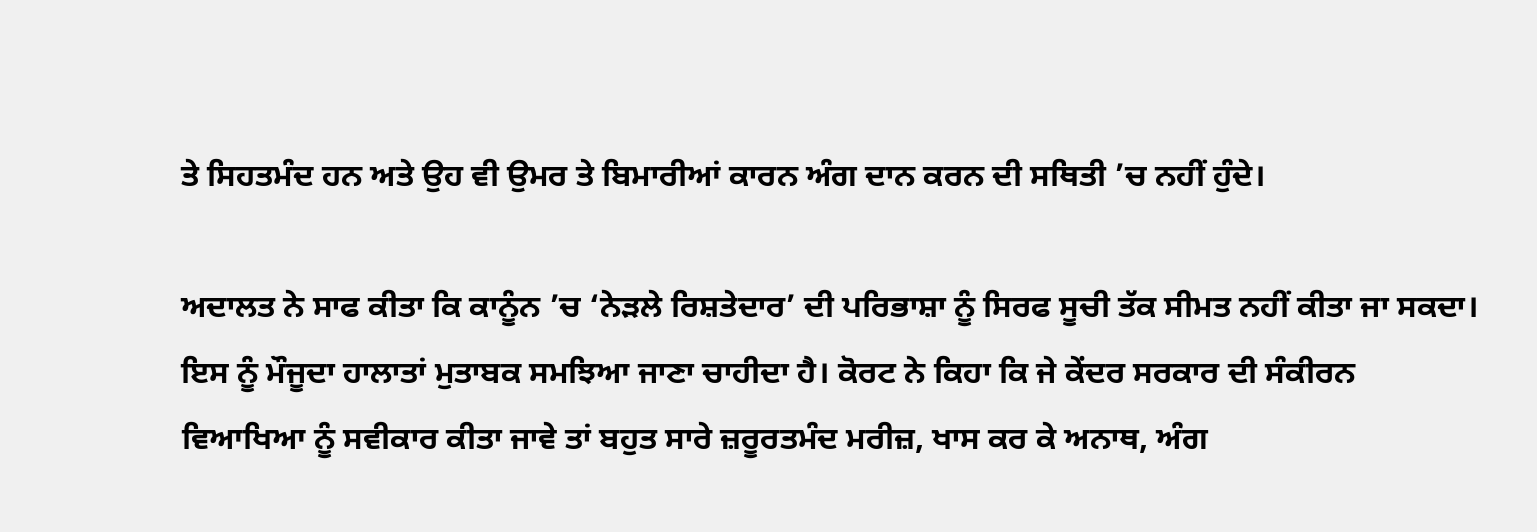ਤੇ ਸਿਹਤਮੰਦ ਹਨ ਅਤੇ ਉਹ ਵੀ ਉਮਰ ਤੇ ਬਿਮਾਰੀਆਂ ਕਾਰਨ ਅੰਗ ਦਾਨ ਕਰਨ ਦੀ ਸਥਿਤੀ ’ਚ ਨਹੀਂ ਹੁੰਦੇ।

ਅਦਾਲਤ ਨੇ ਸਾਫ ਕੀਤਾ ਕਿ ਕਾਨੂੰਨ ’ਚ ‘ਨੇੜਲੇ ਰਿਸ਼ਤੇਦਾਰ’ ਦੀ ਪਰਿਭਾਸ਼ਾ ਨੂੰ ਸਿਰਫ ਸੂਚੀ ਤੱਕ ਸੀਮਤ ਨਹੀਂ ਕੀਤਾ ਜਾ ਸਕਦਾ। ਇਸ ਨੂੰ ਮੌਜੂਦਾ ਹਾਲਾਤਾਂ ਮੁਤਾਬਕ ਸਮਝਿਆ ਜਾਣਾ ਚਾਹੀਦਾ ਹੈ। ਕੋਰਟ ਨੇ ਕਿਹਾ ਕਿ ਜੇ ਕੇਂਦਰ ਸਰਕਾਰ ਦੀ ਸੰਕੀਰਨ ਵਿਆਖਿਆ ਨੂੰ ਸਵੀਕਾਰ ਕੀਤਾ ਜਾਵੇ ਤਾਂ ਬਹੁਤ ਸਾਰੇ ਜ਼ਰੂਰਤਮੰਦ ਮਰੀਜ਼, ਖਾਸ ਕਰ ਕੇ ਅਨਾਥ, ਅੰਗ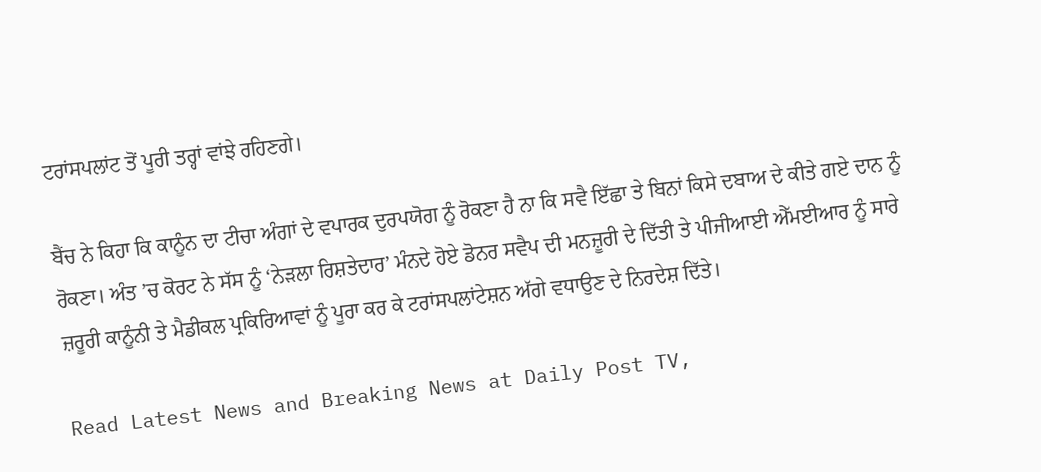ਟਰਾਂਸਪਲਾਂਟ ਤੋਂ ਪੂਰੀ ਤਰ੍ਹਾਂ ਵਾਂਝੇ ਰਹਿਣਗੇ।

ਬੈਂਚ ਨੇ ਕਿਹਾ ਕਿ ਕਾਨੂੰਨ ਦਾ ਟੀਚਾ ਅੰਗਾਂ ਦੇ ਵਪਾਰਕ ਦੁਰਪਯੋਗ ਨੂੰ ਰੋਕਣਾ ਹੈ ਨਾ ਕਿ ਸਵੈ ਇੱਛਾ ਤੇ ਬਿਨਾਂ ਕਿਸੇ ਦਬਾਅ ਦੇ ਕੀਤੇ ਗਏ ਦਾਨ ਨੂੰ ਰੋਕਣਾ। ਅੰਤ ’ਚ ਕੋਰਟ ਨੇ ਸੱਸ ਨੂੰ ‘ਨੇੜਲਾ ਰਿਸ਼ਤੇਦਾਰ’ ਮੰਨਦੇ ਹੋਏ ਡੋਨਰ ਸਵੈਪ ਦੀ ਮਨਜ਼ੂਰੀ ਦੇ ਦਿੱਤੀ ਤੇ ਪੀਜੀਆਈ ਐੱਮਈਆਰ ਨੂੰ ਸਾਰੇ ਜ਼ਰੂਰੀ ਕਾਨੂੰਨੀ ਤੇ ਮੈਡੀਕਲ ਪ੍ਰਕਿਰਿਆਵਾਂ ਨੂੰ ਪੂਰਾ ਕਰ ਕੇ ਟਰਾਂਸਪਲਾਂਟੇਸ਼ਨ ਅੱਗੇ ਵਧਾਉਣ ਦੇ ਨਿਰਦੇਸ਼ ਦਿੱਤੇ।

Read Latest News and Breaking News at Daily Post TV,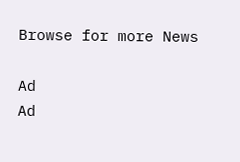Browse for more News

Ad
Ad